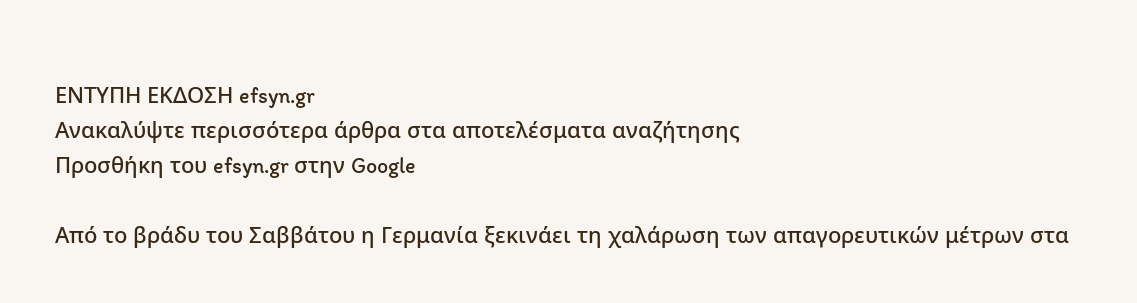ΕΝΤΥΠΗ ΕΚΔΟΣΗ efsyn.gr
Ανακαλύψτε περισσότερα άρθρα στα αποτελέσματα αναζήτησης
Προσθήκη του efsyn.gr στην Google

Από το βράδυ του Σαββάτου η Γερμανία ξεκινάει τη χαλάρωση των απαγορευτικών μέτρων στα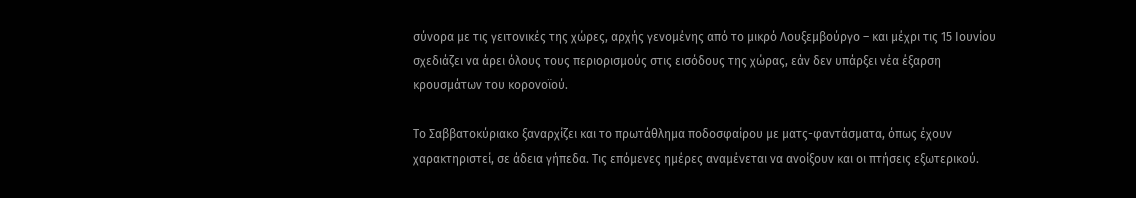σύνορα με τις γειτονικές της χώρες, αρχής γενομένης από το μικρό Λουξεμβούργο – και μέχρι τις 15 Ιουνίου σχεδιάζει να άρει όλους τους περιορισμούς στις εισόδους της χώρας, εάν δεν υπάρξει νέα έξαρση κρουσμάτων του κορονοϊού.

Το Σαββατοκύριακο ξαναρχίζει και το πρωτάθλημα ποδοσφαίρου με ματς-φαντάσματα, όπως έχουν χαρακτηριστεί, σε άδεια γήπεδα. Τις επόμενες ημέρες αναμένεται να ανοίξουν και οι πτήσεις εξωτερικού.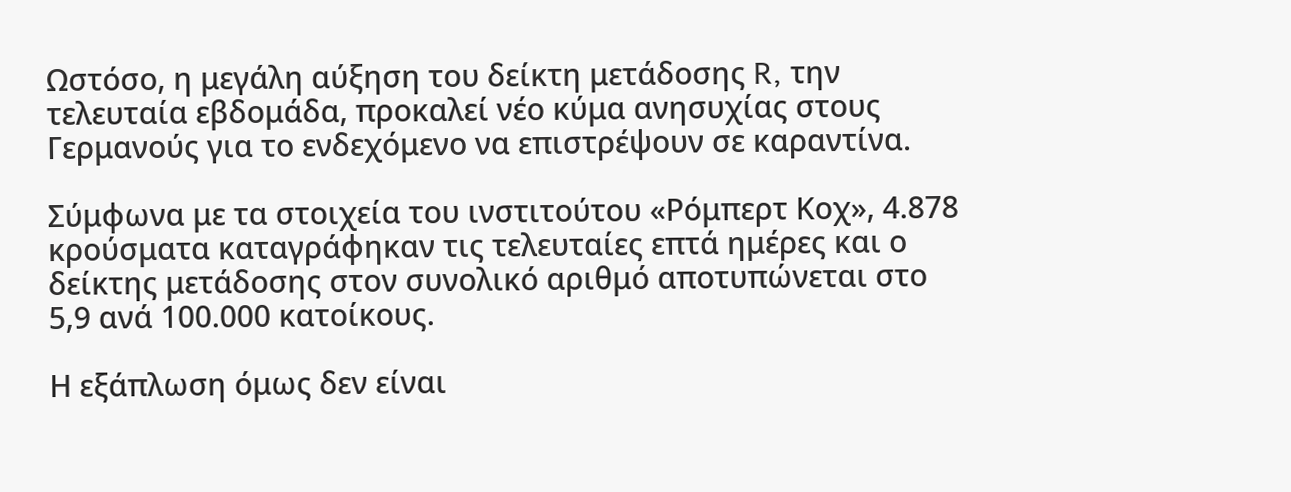Ωστόσο, η μεγάλη αύξηση του δείκτη μετάδοσης R, την τελευταία εβδομάδα, προκαλεί νέο κύμα ανησυχίας στους Γερμανούς για το ενδεχόμενο να επιστρέψουν σε καραντίνα.

Σύμφωνα με τα στοιχεία του ινστιτούτου «Ρόμπερτ Κοχ», 4.878 κρούσματα καταγράφηκαν τις τελευταίες επτά ημέρες και ο δείκτης μετάδοσης στον συνολικό αριθμό αποτυπώνεται στο 5,9 ανά 100.000 κατοίκους.

Η εξάπλωση όμως δεν είναι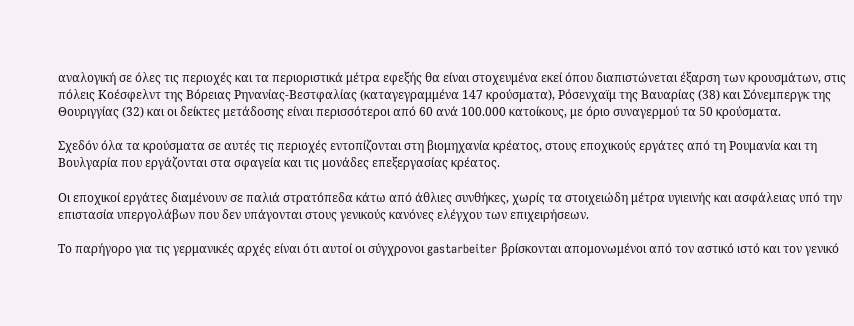αναλογική σε όλες τις περιοχές και τα περιοριστικά μέτρα εφεξής θα είναι στοχευμένα εκεί όπου διαπιστώνεται έξαρση των κρουσμάτων, στις πόλεις Κοέσφελντ της Βόρειας Ρηνανίας-Βεστφαλίας (καταγεγραμμένα 147 κρούσματα), Ρόσενχαϊμ της Βαυαρίας (38) και Σόνεμπεργκ της Θουριγγίας (32) και οι δείκτες μετάδοσης είναι περισσότεροι από 60 ανά 100.000 κατοίκους, με όριο συναγερμού τα 50 κρούσματα.

Σχεδόν όλα τα κρούσματα σε αυτές τις περιοχές εντοπίζονται στη βιομηχανία κρέατος, στους εποχικούς εργάτες από τη Ρουμανία και τη Βουλγαρία που εργάζονται στα σφαγεία και τις μονάδες επεξεργασίας κρέατος.

Οι εποχικοί εργάτες διαμένουν σε παλιά στρατόπεδα κάτω από άθλιες συνθήκες, χωρίς τα στοιχειώδη μέτρα υγιεινής και ασφάλειας υπό την επιστασία υπεργολάβων που δεν υπάγονται στους γενικούς κανόνες ελέγχου των επιχειρήσεων.

Το παρήγορο για τις γερμανικές αρχές είναι ότι αυτοί οι σύγχρονοι gastarbeiter βρίσκονται απομονωμένοι από τον αστικό ιστό και τον γενικό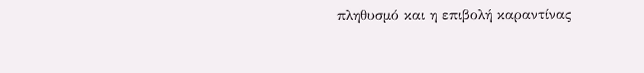πληθυσμό και η επιβολή καραντίνας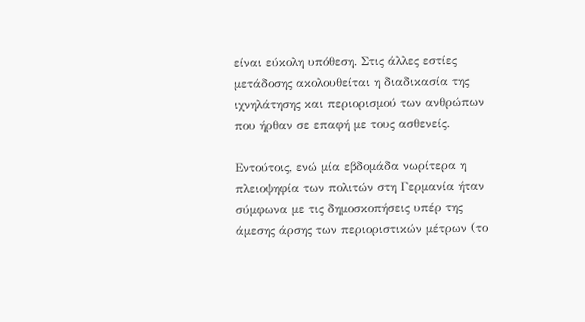είναι εύκολη υπόθεση. Στις άλλες εστίες μετάδοσης ακολουθείται η διαδικασία της ιχνηλάτησης και περιορισμού των ανθρώπων που ήρθαν σε επαφή με τους ασθενείς.

Εντούτοις, ενώ μία εβδομάδα νωρίτερα η πλειοψηφία των πολιτών στη Γερμανία ήταν σύμφωνα με τις δημοσκοπήσεις υπέρ της άμεσης άρσης των περιοριστικών μέτρων (το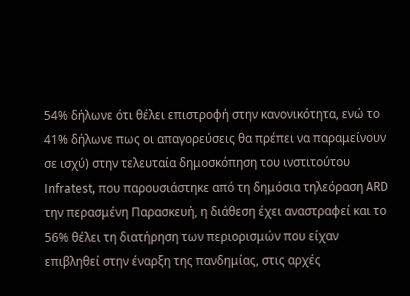54% δήλωνε ότι θέλει επιστροφή στην κανονικότητα, ενώ το 41% δήλωνε πως οι απαγορεύσεις θα πρέπει να παραμείνουν σε ισχύ) στην τελευταία δημοσκόπηση του ινστιτούτου Infratest, που παρουσιάστηκε από τη δημόσια τηλεόραση ARD την περασμένη Παρασκευή, η διάθεση έχει αναστραφεί και το 56% θέλει τη διατήρηση των περιορισμών που είχαν επιβληθεί στην έναρξη της πανδημίας, στις αρχές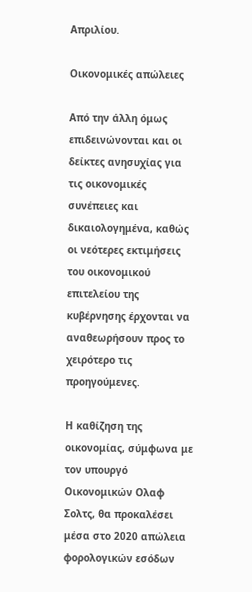Απριλίου.

Οικονομικές απώλειες

Από την άλλη όμως επιδεινώνονται και οι δείκτες ανησυχίας για τις οικονομικές συνέπειες και δικαιολογημένα, καθώς οι νεότερες εκτιμήσεις του οικονομικού επιτελείου της κυβέρνησης έρχονται να αναθεωρήσουν προς το χειρότερο τις προηγούμενες.

Η καθίζηση της οικονομίας, σύμφωνα με τον υπουργό Οικονομικών Ολαφ Σολτς, θα προκαλέσει μέσα στο 2020 απώλεια φορολογικών εσόδων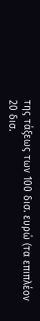της τάξεως των 100 δισ. ευρώ (τα επιπλέον 20 δισ.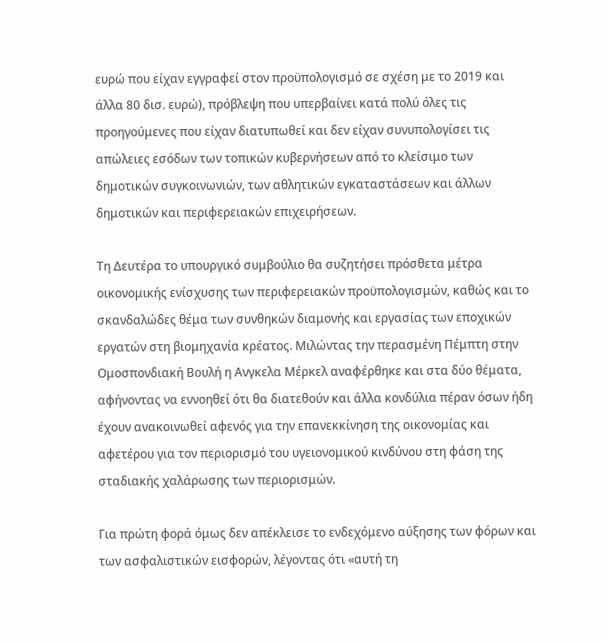ευρώ που είχαν εγγραφεί στον προϋπολογισμό σε σχέση με το 2019 και άλλα 80 δισ. ευρώ), πρόβλεψη που υπερβαίνει κατά πολύ όλες τις προηγούμενες που είχαν διατυπωθεί και δεν είχαν συνυπολογίσει τις απώλειες εσόδων των τοπικών κυβερνήσεων από το κλείσιμο των δημοτικών συγκοινωνιών, των αθλητικών εγκαταστάσεων και άλλων δημοτικών και περιφερειακών επιχειρήσεων.

Τη Δευτέρα το υπουργικό συμβούλιο θα συζητήσει πρόσθετα μέτρα οικονομικής ενίσχυσης των περιφερειακών προϋπολογισμών, καθώς και το σκανδαλώδες θέμα των συνθηκών διαμονής και εργασίας των εποχικών εργατών στη βιομηχανία κρέατος. Μιλώντας την περασμένη Πέμπτη στην Ομοσπονδιακή Βουλή η Ανγκελα Μέρκελ αναφέρθηκε και στα δύο θέματα, αφήνοντας να εννοηθεί ότι θα διατεθούν και άλλα κονδύλια πέραν όσων ήδη έχουν ανακοινωθεί αφενός για την επανεκκίνηση της οικονομίας και αφετέρου για τον περιορισμό του υγειονομικού κινδύνου στη φάση της σταδιακής χαλάρωσης των περιορισμών.

Για πρώτη φορά όμως δεν απέκλεισε το ενδεχόμενο αύξησης των φόρων και των ασφαλιστικών εισφορών, λέγοντας ότι «αυτή τη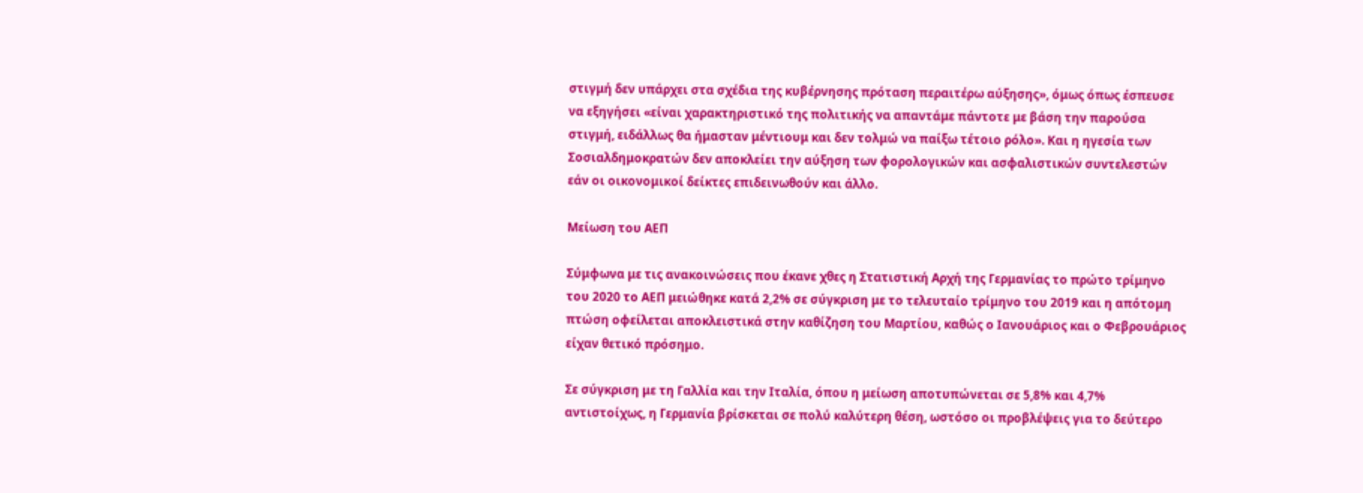στιγμή δεν υπάρχει στα σχέδια της κυβέρνησης πρόταση περαιτέρω αύξησης», όμως όπως έσπευσε να εξηγήσει «είναι χαρακτηριστικό της πολιτικής να απαντάμε πάντοτε με βάση την παρούσα στιγμή, ειδάλλως θα ήμασταν μέντιουμ και δεν τολμώ να παίξω τέτοιο ρόλο». Και η ηγεσία των Σοσιαλδημοκρατών δεν αποκλείει την αύξηση των φορολογικών και ασφαλιστικών συντελεστών εάν οι οικονομικοί δείκτες επιδεινωθούν και άλλο.

Μείωση του ΑΕΠ

Σύμφωνα με τις ανακοινώσεις που έκανε χθες η Στατιστική Αρχή της Γερμανίας το πρώτο τρίμηνο του 2020 το ΑΕΠ μειώθηκε κατά 2,2% σε σύγκριση με το τελευταίο τρίμηνο του 2019 και η απότομη πτώση οφείλεται αποκλειστικά στην καθίζηση του Μαρτίου, καθώς ο Ιανουάριος και ο Φεβρουάριος είχαν θετικό πρόσημο.

Σε σύγκριση με τη Γαλλία και την Ιταλία, όπου η μείωση αποτυπώνεται σε 5,8% και 4,7% αντιστοίχως, η Γερμανία βρίσκεται σε πολύ καλύτερη θέση, ωστόσο οι προβλέψεις για το δεύτερο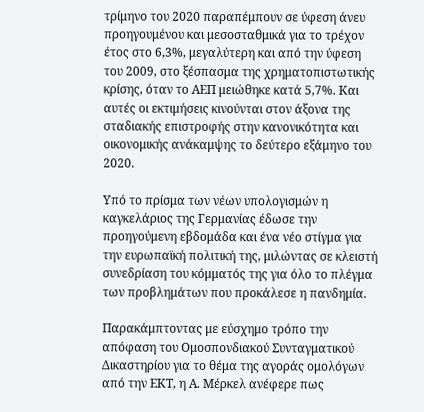τρίμηνο του 2020 παραπέμπουν σε ύφεση άνευ προηγουμένου και μεσοσταθμικά για το τρέχον έτος στο 6,3%, μεγαλύτερη και από την ύφεση του 2009, στο ξέσπασμα της χρηματοπιστωτικής κρίσης, όταν το ΑΕΠ μειώθηκε κατά 5,7%. Και αυτές οι εκτιμήσεις κινούνται στον άξονα της σταδιακής επιστροφής στην κανονικότητα και οικονομικής ανάκαμψης το δεύτερο εξάμηνο του 2020.

Υπό το πρίσμα των νέων υπολογισμών η καγκελάριος της Γερμανίας έδωσε την προηγούμενη εβδομάδα και ένα νέο στίγμα για την ευρωπαϊκή πολιτική της, μιλώντας σε κλειστή συνεδρίαση του κόμματός της για όλο το πλέγμα των προβλημάτων που προκάλεσε η πανδημία.

Παρακάμπτοντας με εύσχημο τρόπο την απόφαση του Ομοσπονδιακού Συνταγματικού Δικαστηρίου για το θέμα της αγοράς ομολόγων από την ΕΚΤ, η Α. Μέρκελ ανέφερε πως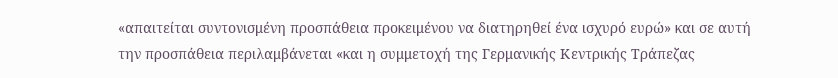«απαιτείται συντονισμένη προσπάθεια προκειμένου να διατηρηθεί ένα ισχυρό ευρώ» και σε αυτή την προσπάθεια περιλαμβάνεται «και η συμμετοχή της Γερμανικής Κεντρικής Τράπεζας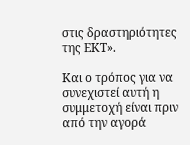στις δραστηριότητες της ΕΚΤ».

Και ο τρόπος για να συνεχιστεί αυτή η συμμετοχή είναι πριν από την αγορά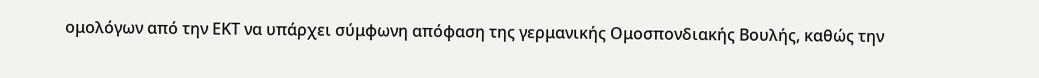ομολόγων από την ΕΚΤ να υπάρχει σύμφωνη απόφαση της γερμανικής Ομοσπονδιακής Βουλής, καθώς την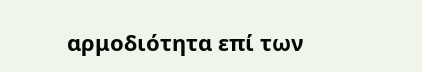αρμοδιότητα επί των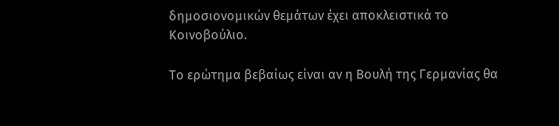δημοσιονομικών θεμάτων έχει αποκλειστικά το Κοινοβούλιο.

Το ερώτημα βεβαίως είναι αν η Βουλή της Γερμανίας θα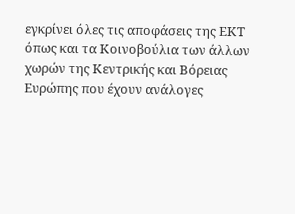εγκρίνει όλες τις αποφάσεις της ΕΚΤ όπως και τα Κοινοβούλια των άλλων χωρών της Κεντρικής και Βόρειας Ευρώπης που έχουν ανάλογες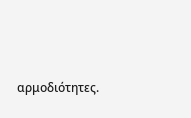αρμοδιότητες.